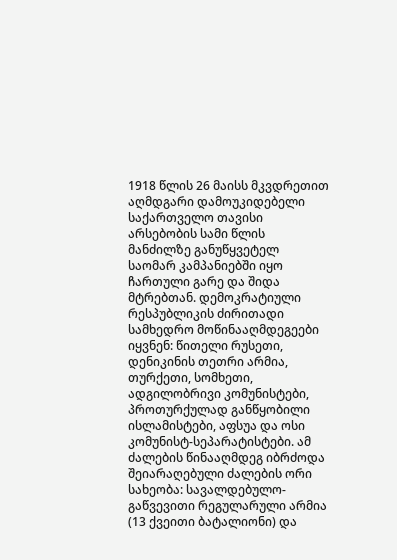1918 წლის 26 მაისს მკვდრეთით აღმდგარი დამოუკიდებელი საქართველო თავისი არსებობის სამი წლის მანძილზე განუწყვეტელ საომარ კამპანიებში იყო ჩართული გარე და შიდა მტრებთან. დემოკრატიული რესპუბლიკის ძირითადი სამხედრო მოწინააღმდეგეები იყვნენ: წითელი რუსეთი, დენიკინის თეთრი არმია, თურქეთი, სომხეთი, ადგილობრივი კომუნისტები, პროთურქულად განწყობილი ისლამისტები, აფსუა და ოსი კომუნისტ-სეპარატისტები. ამ ძალების წინააღმდეგ იბრძოდა შეიარაღებული ძალების ორი სახეობა: სავალდებულო-გაწვევითი რეგულარული არმია (13 ქვეითი ბატალიონი) და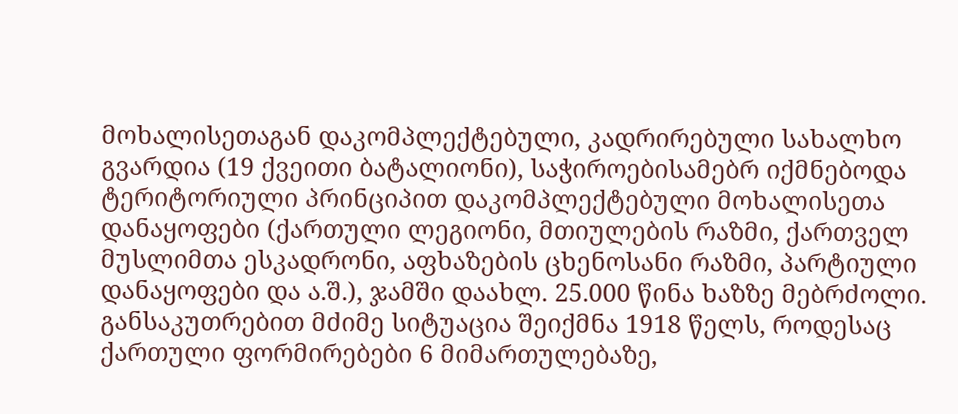მოხალისეთაგან დაკომპლექტებული, კადრირებული სახალხო გვარდია (19 ქვეითი ბატალიონი), საჭიროებისამებრ იქმნებოდა ტერიტორიული პრინციპით დაკომპლექტებული მოხალისეთა დანაყოფები (ქართული ლეგიონი, მთიულების რაზმი, ქართველ მუსლიმთა ესკადრონი, აფხაზების ცხენოსანი რაზმი, პარტიული დანაყოფები და ა.შ.), ჯამში დაახლ. 25.000 წინა ხაზზე მებრძოლი. განსაკუთრებით მძიმე სიტუაცია შეიქმნა 1918 წელს, როდესაც ქართული ფორმირებები 6 მიმართულებაზე,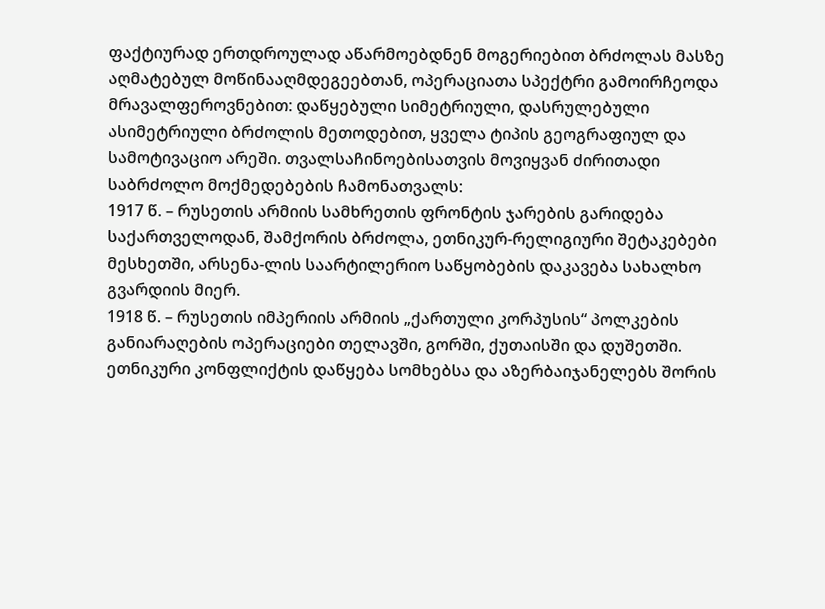ფაქტიურად ერთდროულად აწარმოებდნენ მოგერიებით ბრძოლას მასზე აღმატებულ მოწინააღმდეგეებთან, ოპერაციათა სპექტრი გამოირჩეოდა მრავალფეროვნებით: დაწყებული სიმეტრიული, დასრულებული ასიმეტრიული ბრძოლის მეთოდებით, ყველა ტიპის გეოგრაფიულ და სამოტივაციო არეში. თვალსაჩინოებისათვის მოვიყვან ძირითადი საბრძოლო მოქმედებების ჩამონათვალს:
1917 წ. – რუსეთის არმიის სამხრეთის ფრონტის ჯარების გარიდება საქართველოდან, შამქორის ბრძოლა, ეთნიკურ-რელიგიური შეტაკებები მესხეთში, არსენა-ლის საარტილერიო საწყობების დაკავება სახალხო გვარდიის მიერ.
1918 წ. – რუსეთის იმპერიის არმიის „ქართული კორპუსის“ პოლკების განიარაღების ოპერაციები თელავში, გორში, ქუთაისში და დუშეთში. ეთნიკური კონფლიქტის დაწყება სომხებსა და აზერბაიჯანელებს შორის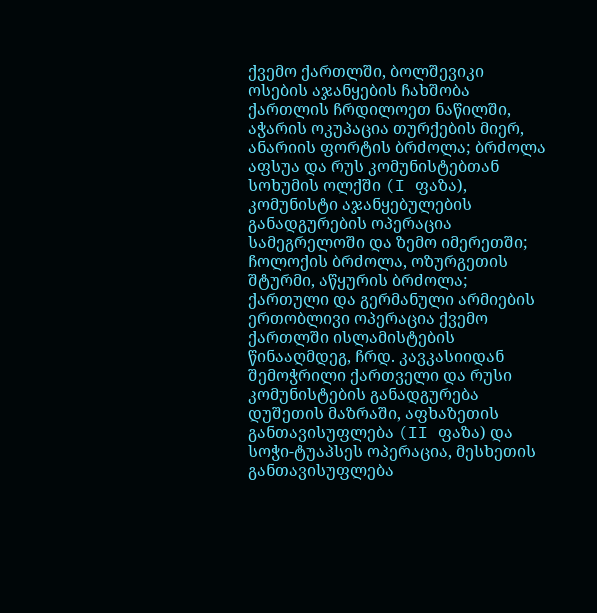ქვემო ქართლში, ბოლშევიკი ოსების აჯანყების ჩახშობა ქართლის ჩრდილოეთ ნაწილში, აჭარის ოკუპაცია თურქების მიერ, ანარიის ფორტის ბრძოლა; ბრძოლა აფსუა და რუს კომუნისტებთან სოხუმის ოლქში (I ფაზა), კომუნისტი აჯანყებულების განადგურების ოპერაცია სამეგრელოში და ზემო იმერეთში; ჩოლოქის ბრძოლა, ოზურგეთის შტურმი, აწყურის ბრძოლა; ქართული და გერმანული არმიების ერთობლივი ოპერაცია ქვემო ქართლში ისლამისტების წინააღმდეგ, ჩრდ. კავკასიიდან შემოჭრილი ქართველი და რუსი კომუნისტების განადგურება დუშეთის მაზრაში, აფხაზეთის განთავისუფლება (II ფაზა) და სოჭი-ტუაპსეს ოპერაცია, მესხეთის განთავისუფლება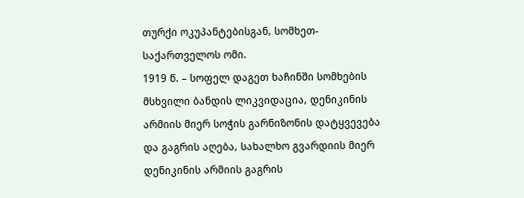თურქი ოკუპანტებისგან, სომხეთ-საქართველოს ომი.
1919 წ. – სოფელ დაგეთ ხაჩინში სომხების მსხვილი ბანდის ლიკვიდაცია, დენიკინის არმიის მიერ სოჭის გარნიზონის დატყვევება და გაგრის აღება, სახალხო გვარდიის მიერ დენიკინის არმიის გაგრის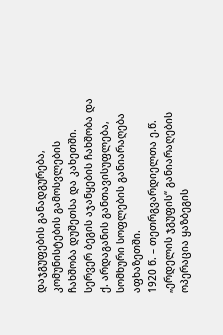დაჯგუფების განადგურება, კომუნისტების გამოსვლების ჩახშობა დუშეთსა და კახეთში. სერვერ ბეგის აჯანყების ჩახშობა და ქ. არდაგანის განთავისუფლება, სომხური სოფლების განიარაღება აფხაზეთში.
1920 წ. – თეთრგვარდიელთა ე.წ. „ერდელის ჯგუფის“ განიარაღების ოპერაცია ყაზბეგის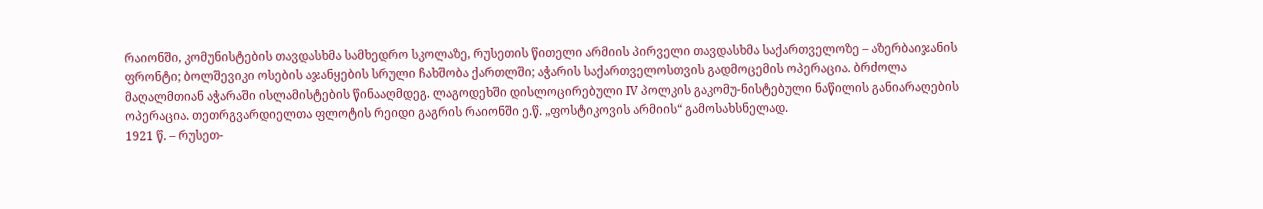რაიონში, კომუნისტების თავდასხმა სამხედრო სკოლაზე, რუსეთის წითელი არმიის პირველი თავდასხმა საქართველოზე – აზერბაიჯანის ფრონტი; ბოლშევიკი ოსების აჯანყების სრული ჩახშობა ქართლში; აჭარის საქართველოსთვის გადმოცემის ოპერაცია. ბრძოლა მაღალმთიან აჭარაში ისლამისტების წინააღმდეგ. ლაგოდეხში დისლოცირებული IV პოლკის გაკომუ-ნისტებული ნაწილის განიარაღების ოპერაცია. თეთრგვარდიელთა ფლოტის რეიდი გაგრის რაიონში ე.წ. „ფოსტიკოვის არმიის“ გამოსახსნელად.
1921 წ. – რუსეთ-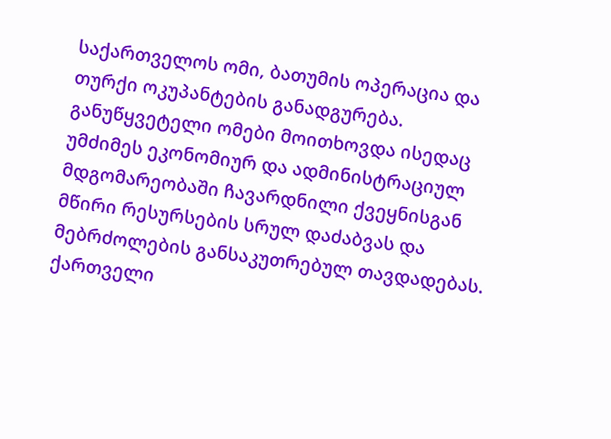საქართველოს ომი, ბათუმის ოპერაცია და თურქი ოკუპანტების განადგურება.
განუწყვეტელი ომები მოითხოვდა ისედაც უმძიმეს ეკონომიურ და ადმინისტრაციულ მდგომარეობაში ჩავარდნილი ქვეყნისგან მწირი რესურსების სრულ დაძაბვას და მებრძოლების განსაკუთრებულ თავდადებას. ქართველი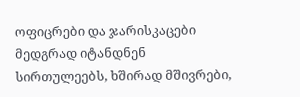ოფიცრები და ჯარისკაცები მედგრად იტანდნენ სირთულეებს, ხშირად მშივრები,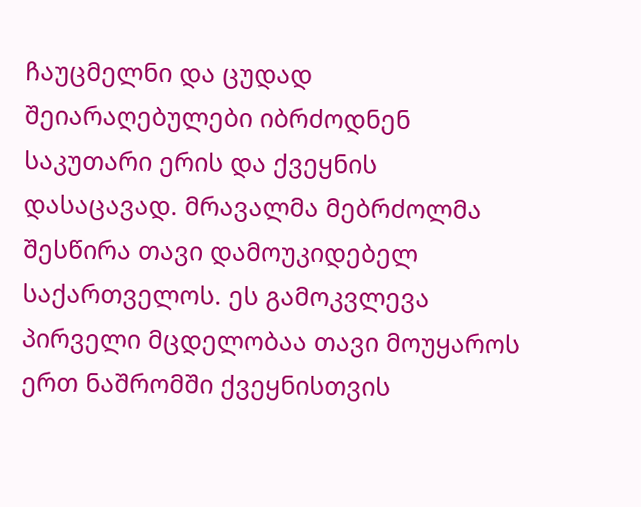ჩაუცმელნი და ცუდად შეიარაღებულები იბრძოდნენ საკუთარი ერის და ქვეყნის დასაცავად. მრავალმა მებრძოლმა შესწირა თავი დამოუკიდებელ საქართველოს. ეს გამოკვლევა პირველი მცდელობაა თავი მოუყაროს ერთ ნაშრომში ქვეყნისთვის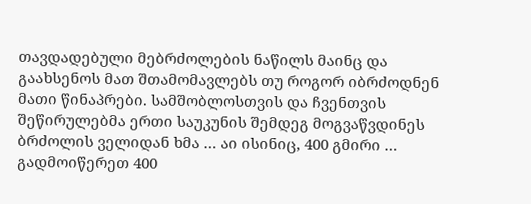თავდადებული მებრძოლების ნაწილს მაინც და გაახსენოს მათ შთამომავლებს თუ როგორ იბრძოდნენ მათი წინაპრები. სამშობლოსთვის და ჩვენთვის შეწირულებმა ერთი საუკუნის შემდეგ მოგვაწვდინეს ბრძოლის ველიდან ხმა … აი ისინიც, 400 გმირი …
გადმოიწერეთ 400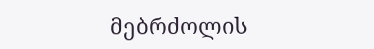მებრძოლის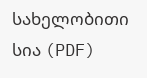სახელობითი სია (PDF)